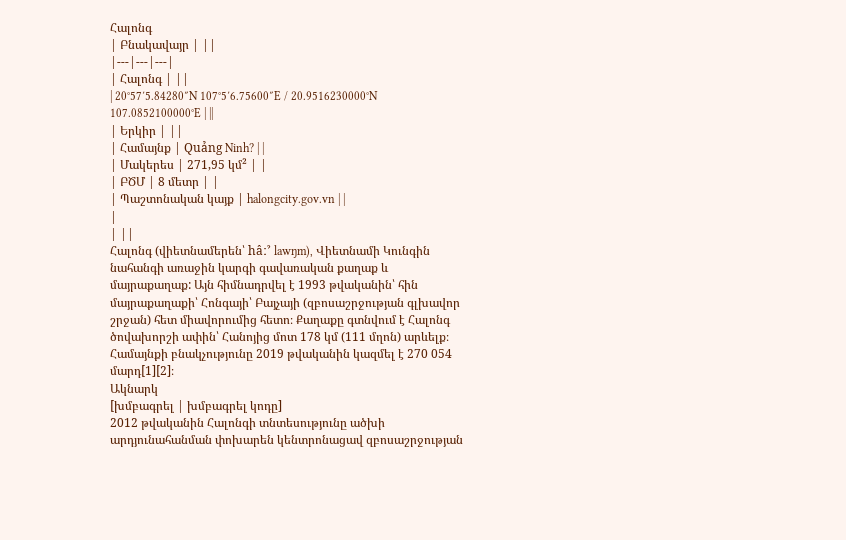Հալոնգ
| Բնակավայր | ||
|---|---|---|
| Հալոնգ | ||
| 20°57′5.84280″N 107°5′6.75600″E / 20.9516230000°N 107.0852100000°E | ||
| Երկիր | ||
| Համայնք | Quảng Ninh? | |
| Մակերես | 271,95 կմ² | |
| ԲԾՄ | 8 մետր | |
| Պաշտոնական կայք | halongcity.gov.vn | |
|
| ||
Հալոնգ (վիետնամերեն՝ hâːˀ lawŋm), Վիետնամի Կունգին նահանգի առաջին կարգի գավառական քաղաք և մայրաքաղաք: Այն հիմնադրվել է 1993 թվականին՝ հին մայրաքաղաքի՝ Հոնգայի՝ Բայչայի (զբոսաշրջության գլխավոր շրջան) հետ միավորումից հետո։ Քաղաքը գտնվում է Հալոնգ ծովախորշի ափին՝ Հանոյից մոտ 178 կմ (111 մղոն) արևելք։ Համայնքի բնակչությունը 2019 թվականին կազմել է 270 054 մարդ[1][2]։
Ակնարկ
[խմբագրել | խմբագրել կոդը]
2012 թվականին Հալոնգի տնտեսությունը ածխի արդյունահանման փոխարեն կենտրոնացավ զբոսաշրջության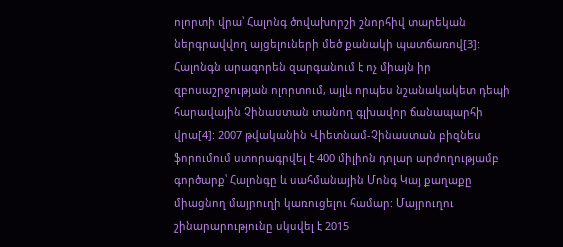ոլորտի վրա՝ Հալոնգ ծովախորշի շնորհիվ տարեկան ներգրավվող այցելուների մեծ քանակի պատճառով[3]: Հալոնգն արագորեն զարգանում է ոչ միայն իր զբոսաշրջության ոլորտում, այլև որպես նշանակակետ դեպի հարավային Չինաստան տանող գլխավոր ճանապարհի վրա[4]: 2007 թվականին Վիետնամ-Չինաստան բիզնես ֆորումում ստորագրվել է 400 միլիոն դոլար արժողությամբ գործարք՝ Հալոնգը և սահմանային Մոնգ Կայ քաղաքը միացնող մայրուղի կառուցելու համար: Մայրուղու շինարարությունը սկսվել է 2015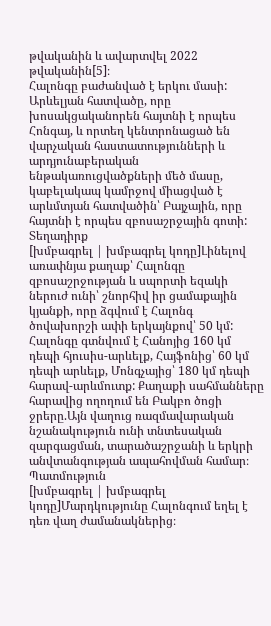թվականին և ավարտվել 2022 թվականին[5]։
Հալոնգը բաժանված է երկու մասի: Արևելյան հատվածը, որը խոսակցականորեն հայտնի է որպես Հոնգայ, և որտեղ կենտրոնացած են վարչական հաստատությունների և արդյունաբերական ենթակառուցվածքների մեծ մասը, կաբելակապ կամրջով միացված է արևմտյան հատվածին՝ Բայչային, որը հայտնի է որպես զբոսաշրջային գոտի:
Տեղադիրք
[խմբագրել | խմբագրել կոդը]Լինելով առափնյա քաղաք՝ Հալոնգը զբոսաշրջության և սպորտի եզակի ներուժ ունի՝ շնորհիվ իր ցամաքային կյանքի, որը ձգվում է Հալոնգ ծովախորշի ափի երկայնքով՝ 50 կմ: Հալոնգը գտնվում է Հանոյից 160 կմ դեպի հյուսիս-արևելք, Հայֆոնից՝ 60 կմ դեպի արևելք, Մոնգչայից՝ 180 կմ դեպի հարավ-արևմուտք: Քաղաքի սահմանները հարավից ողողում են Բակբո ծոցի ջրերը.Այն վաղուց ռազմավարական նշանակություն ունի տնտեսական զարգացման, տարածաշրջանի և երկրի անվտանգության ապահովման համար։
Պատմություն
[խմբագրել | խմբագրել կոդը]Մարդկությունը Հալոնգում եղել է դեռ վաղ ժամանակներից։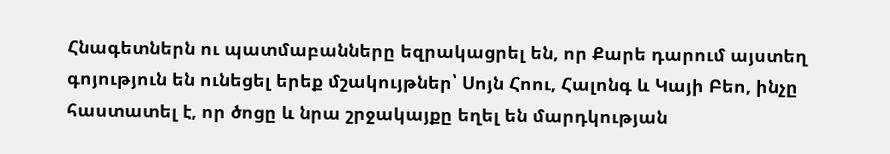Հնագետներն ու պատմաբանները եզրակացրել են, որ Քարե դարում այստեղ գոյություն են ունեցել երեք մշակույթներ՝ Սոյն Հոու, Հալոնգ և Կայի Բեո, ինչը հաստատել է, որ ծոցը և նրա շրջակայքը եղել են մարդկության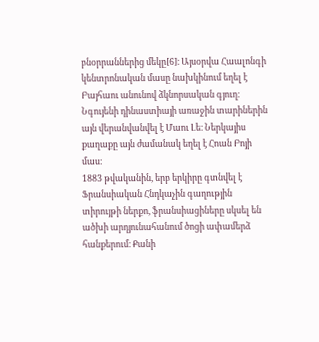բնօրրաններից մեկը[6]։ Այսօրվա Հաալոնգի կենտրոնական մասը նախկինում եղել է Բայհաու անունով ձկնորսական գյուղ։ Նգույենի դինաստիայի առաջին տարիներին այն վերանվանվել է Մաու Լե։ Ներկայիս քաղաքը այն ժամանակ եղել է Հոան Բոյի մաս։
1883 թվականին, երբ երկիրը գտնվել է Ֆրանսիական Հնդկաչին գաղությին տիրույթի ներքո, ֆրանսիացիները սկսել են ածխի արդյունահանում ծոցի ափամերձ հանքերում։ Քանի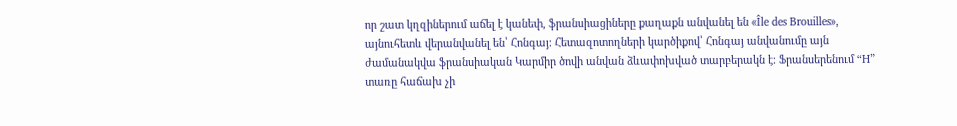որ շատ կղզիներում աճել է կանեփ, ֆրանսիացիները քաղաքն անվանել են «Île des Brouilles», այնուհետև վերանվանել են՝ Հոնգայ։ Հետազոտողների կարծիքով՝ Հոնգայ անվանումը այն ժամանակվա ֆրանսիական Կարմիր ծովի անվան ձևափոխված տարբերակն է։ Ֆրանսերենում “H” տառը հաճախ չի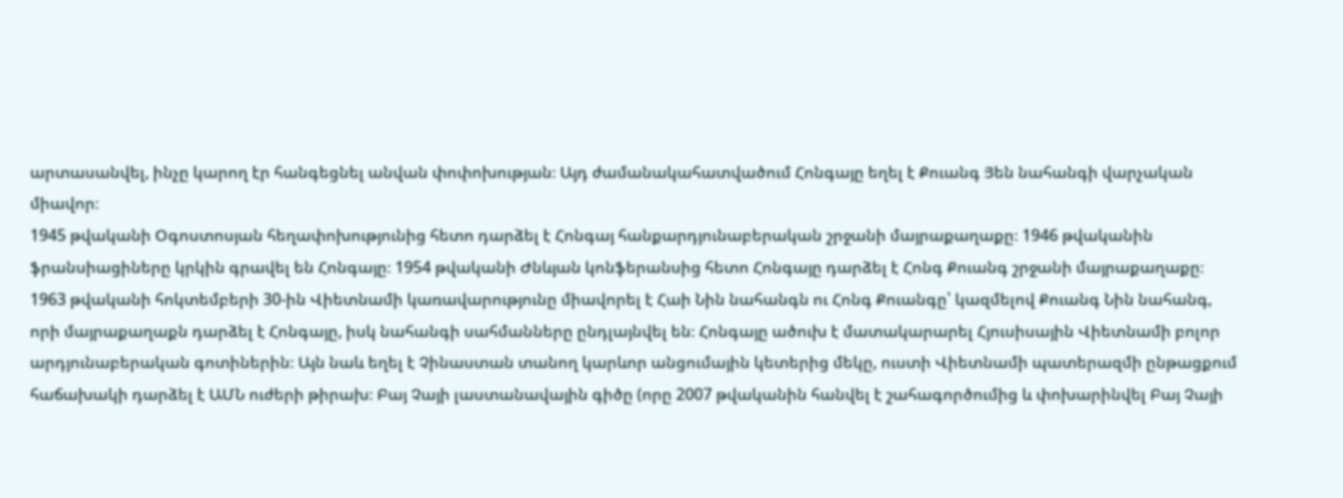արտասանվել, ինչը կարող էր հանգեցնել անվան փոփոխության։ Այդ ժամանակահատվածում Հոնգայը եղել է Քուանգ Յեն նահանգի վարչական միավոր։
1945 թվականի Օգոստոսյան հեղափոխությունից հետո դարձել է Հոնգայ հանքարդյունաբերական շրջանի մայրաքաղաքը։ 1946 թվականին ֆրանսիացիները կրկին գրավել են Հոնգայը։ 1954 թվականի Ժնևյան կոնֆերանսից հետո Հոնգայը դարձել է Հոնգ Քուանգ շրջանի մայրաքաղաքը։ 1963 թվականի հոկտեմբերի 30-ին Վիետնամի կառավարությունը միավորել է Հաի Նին նահանգն ու Հոնգ Քուանգը՝ կազմելով Քուանգ Նին նահանգ, որի մայրաքաղաքն դարձել է Հոնգայը, իսկ նահանգի սահմանները ընդլայնվել են։ Հոնգայը ածուխ է մատակարարել Հյուսիսային Վիետնամի բոլոր արդյունաբերական գոտիներին։ Այն նաև եղել է Չինաստան տանող կարևոր անցումային կետերից մեկը, ուստի Վիետնամի պատերազմի ընթացքում հաճախակի դարձել է ԱՄՆ ուժերի թիրախ։ Բայ Չայի լաստանավային գիծը (որը 2007 թվականին հանվել է շահագործումից և փոխարինվել Բայ Չայի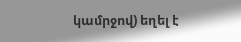կամրջով) եղել է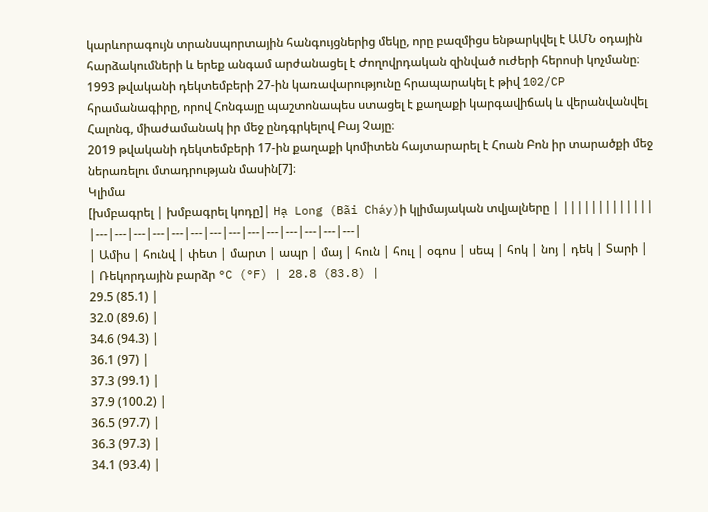կարևորագույն տրանսպորտային հանգույցներից մեկը, որը բազմիցս ենթարկվել է ԱՄՆ օդային հարձակումների և երեք անգամ արժանացել է Ժողովրդական զինված ուժերի հերոսի կոչմանը։ 1993 թվականի դեկտեմբերի 27-ին կառավարությունը հրապարակել է թիվ 102/CP հրամանագիրը, որով Հոնգայը պաշտոնապես ստացել է քաղաքի կարգավիճակ և վերանվանվել Հալոնգ, միաժամանակ իր մեջ ընդգրկելով Բայ Չայը։
2019 թվականի դեկտեմբերի 17-ին քաղաքի կոմիտեն հայտարարել է Հոան Բոն իր տարածքի մեջ ներառելու մտադրության մասին[7]։
Կլիմա
[խմբագրել | խմբագրել կոդը]| Hạ Long (Bãi Cháy)ի կլիմայական տվյալները | |||||||||||||
|---|---|---|---|---|---|---|---|---|---|---|---|---|---|
| Ամիս | հունվ | փետ | մարտ | ապր | մայ | հուն | հուլ | օգոս | սեպ | հոկ | նոյ | դեկ | Տարի |
| Ռեկորդային բարձր °C (°F) | 28.8 (83.8) |
29.5 (85.1) |
32.0 (89.6) |
34.6 (94.3) |
36.1 (97) |
37.3 (99.1) |
37.9 (100.2) |
36.5 (97.7) |
36.3 (97.3) |
34.1 (93.4) |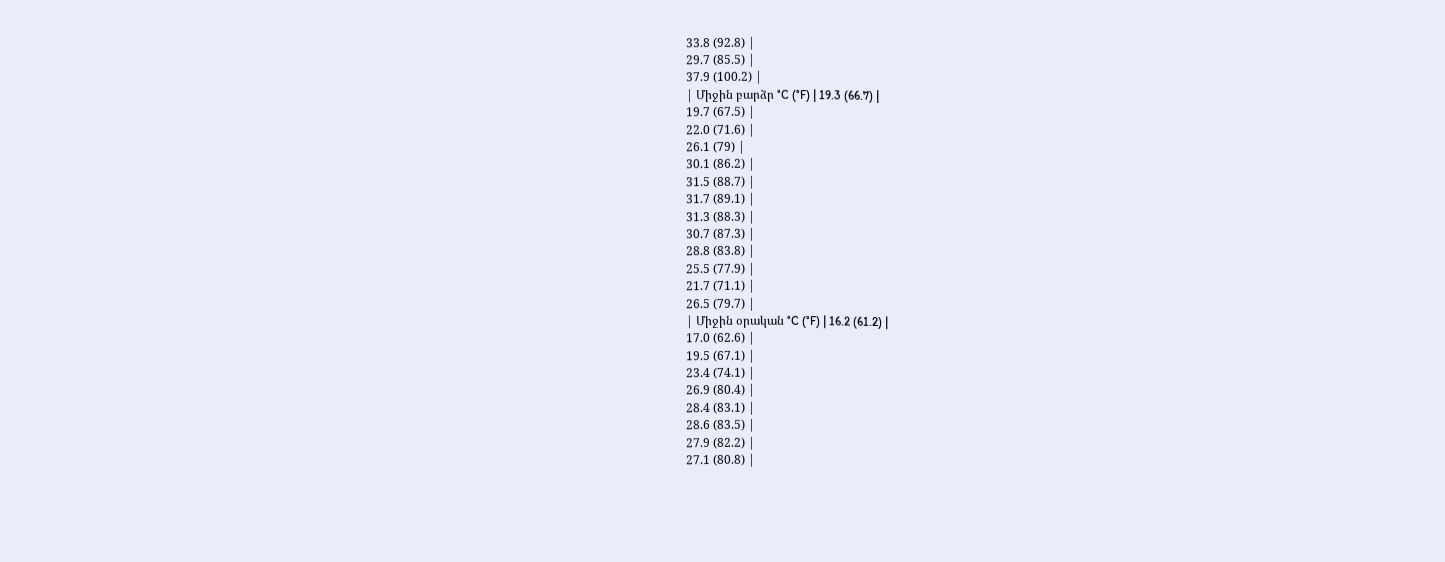33.8 (92.8) |
29.7 (85.5) |
37.9 (100.2) |
| Միջին բարձր °C (°F) | 19.3 (66.7) |
19.7 (67.5) |
22.0 (71.6) |
26.1 (79) |
30.1 (86.2) |
31.5 (88.7) |
31.7 (89.1) |
31.3 (88.3) |
30.7 (87.3) |
28.8 (83.8) |
25.5 (77.9) |
21.7 (71.1) |
26.5 (79.7) |
| Միջին օրական °C (°F) | 16.2 (61.2) |
17.0 (62.6) |
19.5 (67.1) |
23.4 (74.1) |
26.9 (80.4) |
28.4 (83.1) |
28.6 (83.5) |
27.9 (82.2) |
27.1 (80.8) |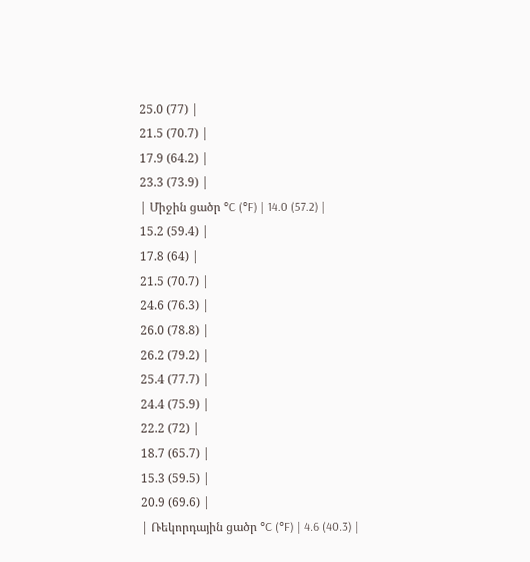25.0 (77) |
21.5 (70.7) |
17.9 (64.2) |
23.3 (73.9) |
| Միջին ցածր °C (°F) | 14.0 (57.2) |
15.2 (59.4) |
17.8 (64) |
21.5 (70.7) |
24.6 (76.3) |
26.0 (78.8) |
26.2 (79.2) |
25.4 (77.7) |
24.4 (75.9) |
22.2 (72) |
18.7 (65.7) |
15.3 (59.5) |
20.9 (69.6) |
| Ռեկորդային ցածր °C (°F) | 4.6 (40.3) |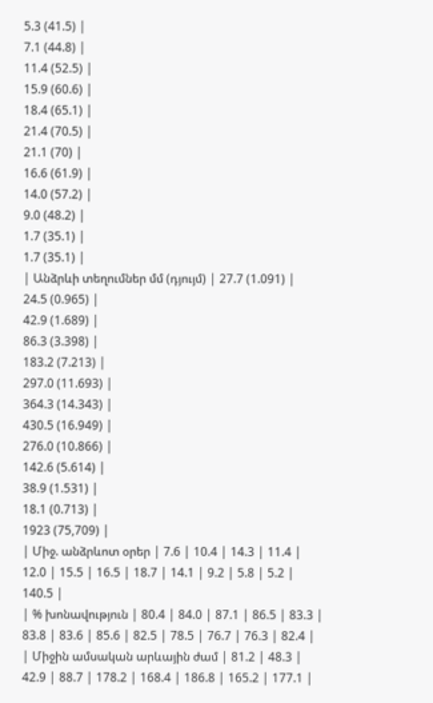5.3 (41.5) |
7.1 (44.8) |
11.4 (52.5) |
15.9 (60.6) |
18.4 (65.1) |
21.4 (70.5) |
21.1 (70) |
16.6 (61.9) |
14.0 (57.2) |
9.0 (48.2) |
1.7 (35.1) |
1.7 (35.1) |
| Անձրևի տեղումներ մմ (դյույմ) | 27.7 (1.091) |
24.5 (0.965) |
42.9 (1.689) |
86.3 (3.398) |
183.2 (7.213) |
297.0 (11.693) |
364.3 (14.343) |
430.5 (16.949) |
276.0 (10.866) |
142.6 (5.614) |
38.9 (1.531) |
18.1 (0.713) |
1923 (75,709) |
| Միջ. անձրևոտ օրեր | 7.6 | 10.4 | 14.3 | 11.4 | 12.0 | 15.5 | 16.5 | 18.7 | 14.1 | 9.2 | 5.8 | 5.2 | 140.5 |
| % խոնավություն | 80.4 | 84.0 | 87.1 | 86.5 | 83.3 | 83.8 | 83.6 | 85.6 | 82.5 | 78.5 | 76.7 | 76.3 | 82.4 |
| Միջին ամսական արևային ժամ | 81.2 | 48.3 | 42.9 | 88.7 | 178.2 | 168.4 | 186.8 | 165.2 | 177.1 |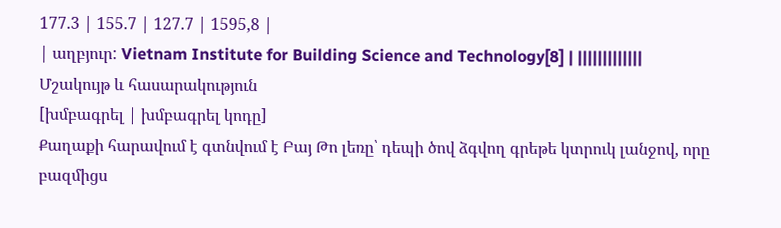177.3 | 155.7 | 127.7 | 1595,8 |
| աղբյուր: Vietnam Institute for Building Science and Technology[8] | |||||||||||||
Մշակույթ և հասարակություն
[խմբագրել | խմբագրել կոդը]
Քաղաքի հարավում է գտնվում է Բայ Թո լեռը՝ դեպի ծով ձգվող գրեթե կտրուկ լանջով, որը բազմիցս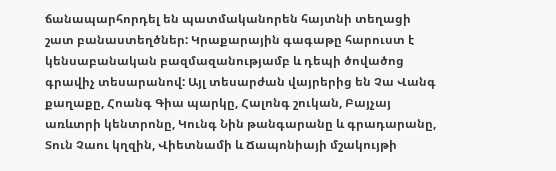ճանապարհորդել են պատմականորեն հայտնի տեղացի շատ բանաստեղծներ: Կրաքարային գագաթը հարուստ է կենսաբանական բազմազանությամբ և դեպի ծովածոց գրավիչ տեսարանով: Այլ տեսարժան վայրերից են Չա Վանգ քաղաքը, Հոանգ Գիա պարկը, Հալոնգ շուկան, Բայչայ առևտրի կենտրոնը, Կունգ Նին թանգարանը և գրադարանը, Տուն Չաու կղզին, Վիետնամի և Ճապոնիայի մշակույթի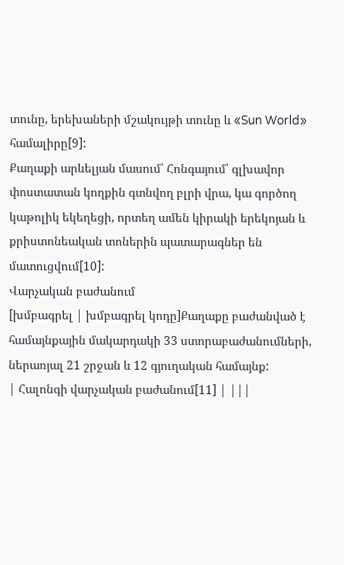տունը, երեխաների մշակույթի տունը և «Sun World» համալիրը[9]:
Քաղաքի արևելյան մասում՝ Հոնգայում՝ գլխավոր փոստատան կողքին գտնվող բլրի վրա, կա գործող կաթոլիկ եկեղեցի, որտեղ ամեն կիրակի երեկոյան և քրիստոնեական տոներին պատարագներ են մատուցվում[10]:
Վարչական բաժանում
[խմբագրել | խմբագրել կոդը]Քաղաքը բաժանված է համայնքային մակարդակի 33 ստորաբաժանումների, ներառյալ 21 շրջան և 12 գյուղական համայնք:
| Հալոնգի վարչական բաժանում[11] | |||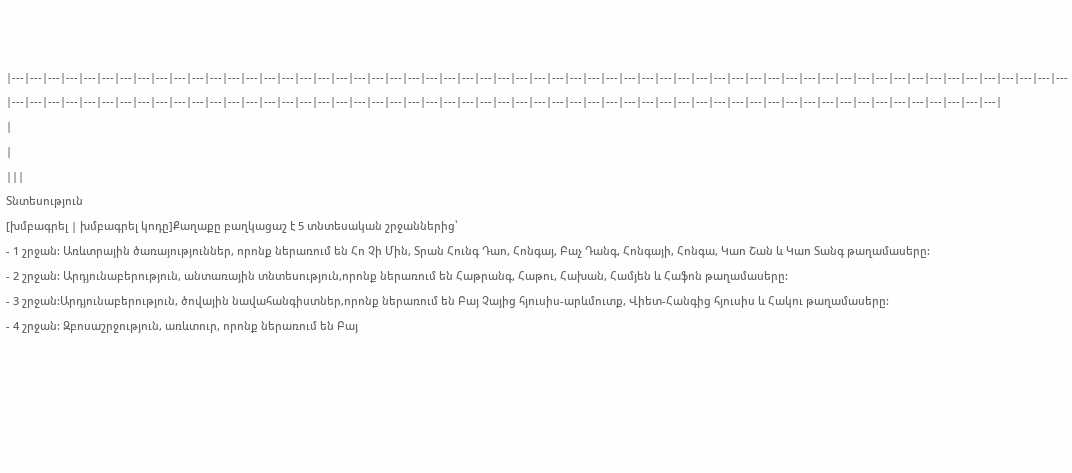|---|---|---|---|---|---|---|---|---|---|---|---|---|---|---|---|---|---|---|---|---|---|---|---|---|---|---|---|---|---|---|---|---|---|---|---|---|---|---|---|---|---|---|---|---|---|---|---|---|---|---|---|---|---|---|---|---|---|---|---|---|---|---|---|---|---|---|---|---|---|---|---|---|---|---|---|---|---|---|---|---|---|---|---|---|---|---|---|---|---|---|---|---|---|---|---|---|---|---|---|---|---|---|---|---|---|---|---|---|---|---|---|---|---|
|
|
|||
Տնտեսություն
[խմբագրել | խմբագրել կոդը]Քաղաքը բաղկացաշ է 5 տնտեսական շրջաններից՝
- 1 շրջան: Առևտրային ծառայություններ, որոնք ներառում են Հո Չի Մին, Տրան Հունգ Դաո, Հոնգայ, Բաչ Դանգ, Հոնգայի, Հոնգա, Կաո Շան և Կաո Տանգ թաղամասերը:
- 2 շրջան: Արդյունաբերություն, անտառային տնտեսություն,որոնք ներառում են Հաթրանգ, Հաթու, Հախան, Համյեն և Հաֆոն թաղամասերը:
- 3 շրջան:Արդյունաբերություն, ծովային նավահանգիստներ,որոնք ներառում են Բայ Չայից հյուսիս-արևմուտք, Վիետ-Հանգից հյուսիս և Հակու թաղամասերը:
- 4 շրջան: Զբոսաշրջություն, առևտուր, որոնք ներառում են Բայ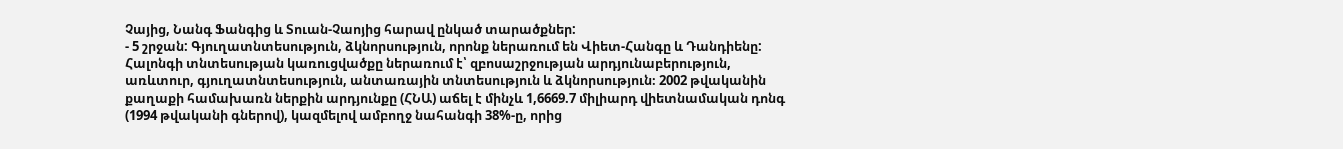Չայից, Նանգ Ֆանգից և Տուան-Չաոյից հարավ ընկած տարածքներ:
- 5 շրջան: Գյուղատնտեսություն, ձկնորսություն, որոնք ներառում են Վիետ-Հանգը և Դանդիենը:
Հալոնգի տնտեսության կառուցվածքը ներառում է՝ զբոսաշրջության արդյունաբերություն, առևտուր, գյուղատնտեսություն, անտառային տնտեսություն և ձկնորսություն։ 2002 թվականին քաղաքի համախառն ներքին արդյունքը (ՀՆԱ) աճել է մինչև 1,6669.7 միլիարդ վիետնամական դոնգ (1994 թվականի գներով), կազմելով ամբողջ նահանգի 38%-ը, որից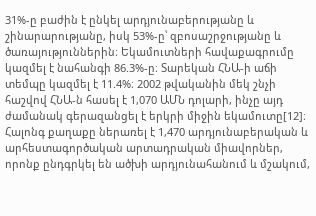31%-ը բաժին է ընկել արդյունաբերությանը և շինարարությանը, իսկ 53%-ը՝ զբոսաշրջությանը և ծառայություններին։ Եկամուտների հավաքագրումը կազմել է նահանգի 86.3%-ը։ Տարեկան ՀՆԱ-ի աճի տեմպը կազմել է 11.4%։ 2002 թվականին մեկ շնչի հաշվով ՀՆԱ-ն հասել է 1,070 ԱՄՆ դոլարի, ինչը այդ ժամանակ գերազանցել է երկրի միջին եկամուտը[12]։
Հալոնգ քաղաքը ներառել է 1,470 արդյունաբերական և արհեստագործական արտադրական միավորներ, որոնք ընդգրկել են ածխի արդյունահանում և մշակում,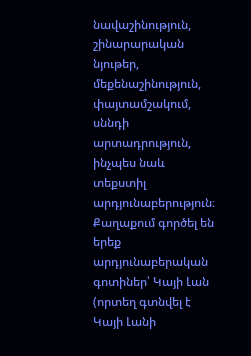նավաշինություն, շինարարական նյութեր, մեքենաշինություն, փայտամշակում, սննդի արտադրություն, ինչպես նաև տեքստիլ արդյունաբերություն։ Քաղաքում գործել են երեք արդյունաբերական գոտիներ՝ Կայի Լան (որտեղ գտնվել է Կայի Լանի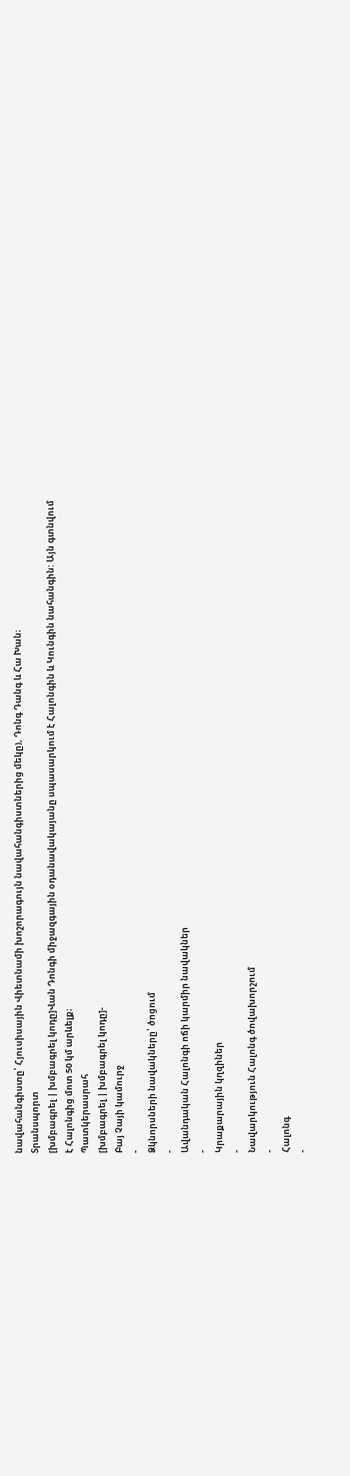նավահանգիստը՝ Հյուսիսային Վիետնամի խոշորագույն նավահանգիստներից մեկը), Դոնգ Դանգ և Հա Խան։
Տրանսպորտ
[խմբագրել | խմբագրել կոդը]Վան Դոնգի միջազգային օդանավակայանը սպասարկում է Հալոնգին և Կունգին նահանգին: Այն գտնվում է Հալոնգից մոտ 50 կմ արևելք։
Պատկերասրահ
[խմբագրել | խմբագրել կոդը]-
Բայ Չայի կամուրջ
-
Ձկնորսների նավակները՝ ծոցում
-
Ավանդական Հալոնգի ոճի կարմիր նավակներ
-
Կրաքարային կղզիներ
-
Նավարկություն Հալոնգ ծովախորշում
-
Հալոնգ
-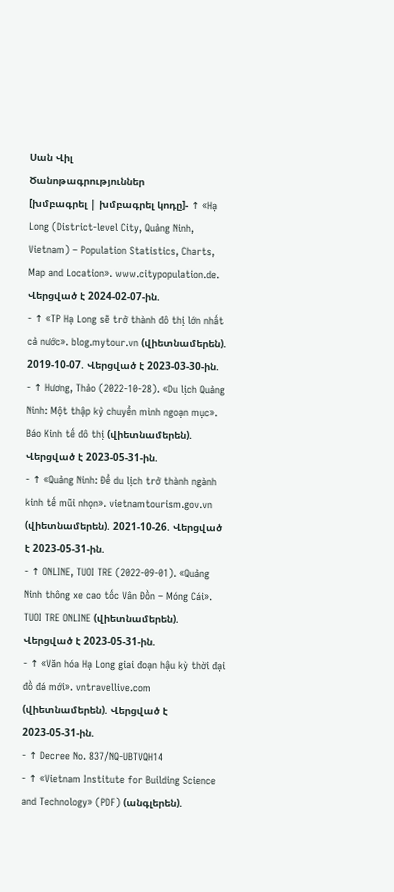Սան Վիլ
Ծանոթագրություններ
[խմբագրել | խմբագրել կոդը]- ↑ «Hạ Long (District-level City, Quảng Ninh, Vietnam) – Population Statistics, Charts, Map and Location». www.citypopulation.de. Վերցված է 2024-02-07-ին.
- ↑ «TP Hạ Long sẽ trở thành đô thị lớn nhất cả nước». blog.mytour.vn (վիետնամերեն). 2019-10-07. Վերցված է 2023-03-30-ին.
- ↑ Hương, Thảo (2022-10-28). «Du lịch Quảng Ninh: Một thập kỷ chuyển mình ngoạn mục». Báo Kinh tế đô thị (վիետնամերեն). Վերցված է 2023-05-31-ին.
- ↑ «Quảng Ninh: Để du lịch trở thành ngành kinh tế mũi nhọn». vietnamtourism.gov.vn (վիետնամերեն). 2021-10-26. Վերցված է 2023-05-31-ին.
- ↑ ONLINE, TUOI TRE (2022-09-01). «Quảng Ninh thông xe cao tốc Vân Đồn – Móng Cái». TUOI TRE ONLINE (վիետնամերեն). Վերցված է 2023-05-31-ին.
- ↑ «Văn hóa Hạ Long giai đoạn hậu kỳ thời đại đồ đá mới». vntravellive.com (վիետնամերեն). Վերցված է 2023-05-31-ին.
- ↑ Decree No. 837/NQ-UBTVQH14
- ↑ «Vietnam Institute for Building Science and Technology» (PDF) (անգլերեն).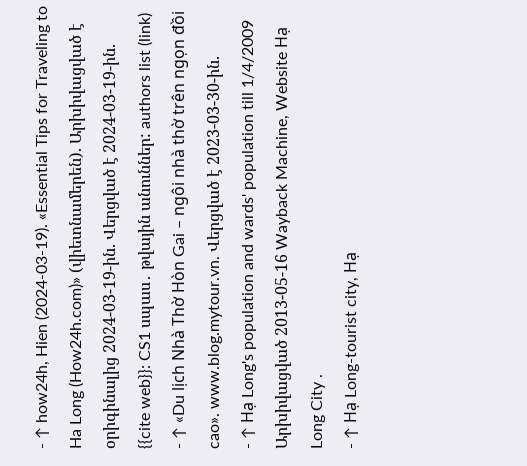- ↑ how24h, Hien (2024-03-19). «Essential Tips for Traveling to Ha Long (How24h.com)» (վիետնամերեն). Արխիվացված է օրիգինալից 2024-03-19-ին. Վերցված է 2024-03-19-ին.
{{cite web}}: CS1 սպաս․ թվային անուններ: authors list (link) - ↑ «Du lịch Nhà Thờ Hòn Gai – ngôi nhà thờ trên ngọn đồi cao». www.blog.mytour.vn. Վերցված է 2023-03-30-ին.
- ↑ Hạ Long's population and wards' population till 1/4/2009 Արխիվացված 2013-05-16 Wayback Machine, Website Hạ Long City .
- ↑ Hạ Long-tourist city, Hạ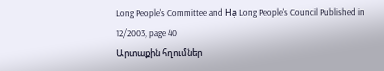Long People's Committee and Hạ Long People's Council Published in 12/2003, page 40
Արտաքին հղումներ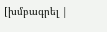[խմբագրել |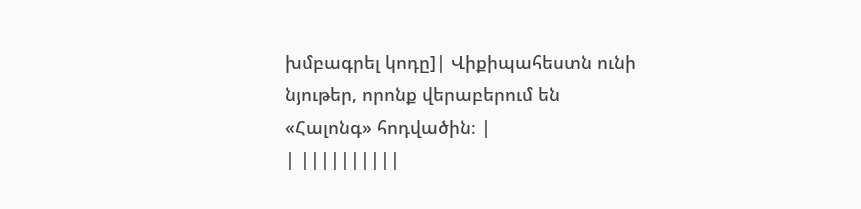խմբագրել կոդը]| Վիքիպահեստն ունի նյութեր, որոնք վերաբերում են «Հալոնգ» հոդվածին։ |
| ||||||||||